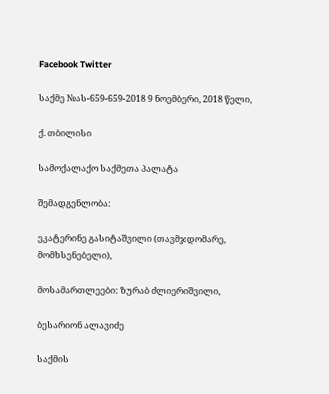Facebook Twitter

საქმე №ას-659-659-2018 9 ნოემბერი, 2018 წელი,

ქ. თბილისი

სამოქალაქო საქმეთა პალატა

შემადგენლობა:

ეკატერინე გასიტაშვილი (თავმჯდომარე, მომხსენებელი),

მოსამართლეები: ზურაბ ძლიერიშვილი,

ბესარიონ ალავიძე

საქმის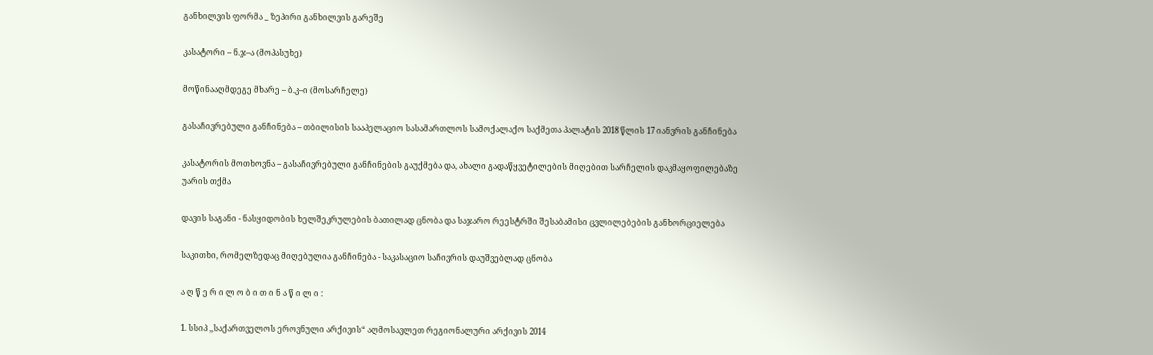განხილვის ფორმა _ ზეპირი განხილვის გარეშე

კასატორი – ნ.ჯ–ა (მოპასუხე)

მოწინააღმდეგე მხარე – ბ.კ–ი (მოსარჩელე)

გასაჩივრებული განჩინება – თბილისის სააპელაციო სასამართლოს სამოქალაქო საქმეთა პალატის 2018 წლის 17 იანვრის განჩინება

კასატორის მოთხოვნა – გასაჩივრებული განჩინების გაუქმება და, ახალი გადაწყვეტილების მიღებით სარჩელის დაკმაყოფილებაზე უარის თქმა

დავის საგანი - ნასყიდობის ხელშეკრულების ბათილად ცნობა და საჯარო რეესტრში შესაბამისი ცვლილებების განხორციელება

საკითხი, რომელზედაც მიღებულია განჩინება - საკასაციო საჩივრის დაუშვებლად ცნობა

ა ღ წ ე რ ი ლ ო ბ ი თ ი ნ ა წ ი ლ ი :

1. სსიპ ,,საქართველოს ეროვნული არქივის“ აღმოსავლეთ რეგიონალური არქივის 2014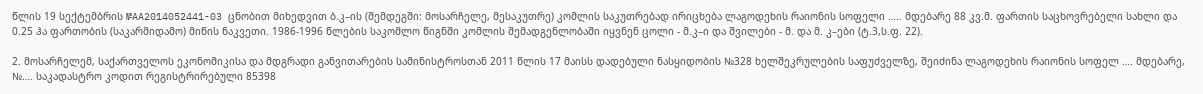წლის 19 სექტემბრის №AA2014052441-03 ცნობით მიხედვით ბ.კ–ის (შემდეგში: მოსარჩელე, მესაკუთრე) კომლის საკუთრებად ირიცხება ლაგოდეხის რაიონის სოფელი ….. მდებარე 88 კვ.მ. ფართის საცხოვრებელი სახლი და 0.25 ჰა ფართობის (საკარმიდამო) მიწის ნაკვეთი. 1986-1996 წლების საკომლო წიგნში კომლის შემადგენლობაში იყვნენ ცოლი - მ.კ–ი და შვილები - მ. და მ. კ–ები (ტ.3,ს.ფ. 22).

2. მოსარჩელემ, საქართველოს ეკონომიკისა და მდგრადი განვითარების სამინისტროსთან 2011 წლის 17 მაისს დადებული ნასყიდობის №328 ხელშეკრულების საფუძველზე, შეიძინა ლაგოდეხის რაიონის სოფელ …. მდებარე, №…. საკადასტრო კოდით რეგისტრირებული 85398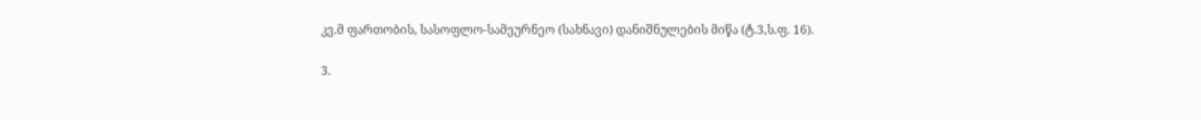კვ.მ ფართობის, სასოფლო-სამეურნეო (სახნავი) დანიშნულების მიწა (ტ.3,ს.ფ. 16).

3.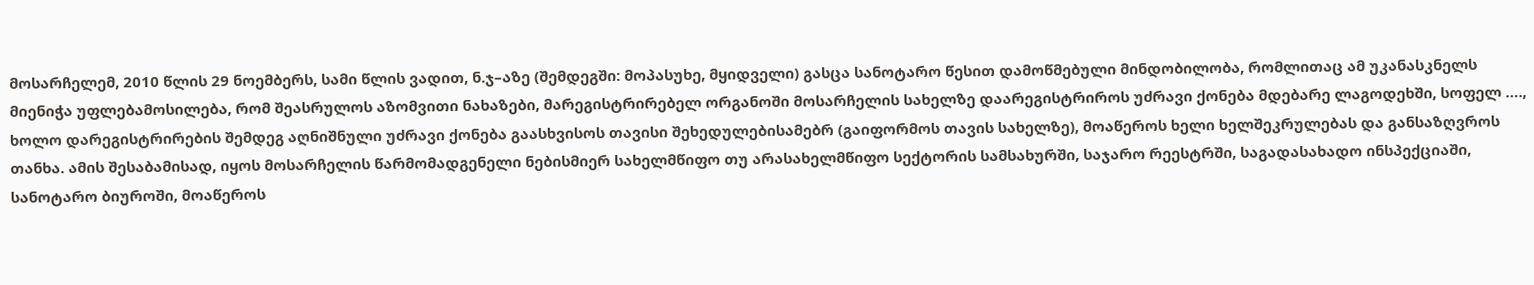მოსარჩელემ, 2010 წლის 29 ნოემბერს, სამი წლის ვადით, ნ.ჯ–აზე (შემდეგში: მოპასუხე, მყიდველი) გასცა სანოტარო წესით დამოწმებული მინდობილობა, რომლითაც ამ უკანასკნელს მიენიჭა უფლებამოსილება, რომ შეასრულოს აზომვითი ნახაზები, მარეგისტრირებელ ორგანოში მოსარჩელის სახელზე დაარეგისტრიროს უძრავი ქონება მდებარე ლაგოდეხში, სოფელ …., ხოლო დარეგისტრირების შემდეგ აღნიშნული უძრავი ქონება გაასხვისოს თავისი შეხედულებისამებრ (გაიფორმოს თავის სახელზე), მოაწეროს ხელი ხელშეკრულებას და განსაზღვროს თანხა. ამის შესაბამისად, იყოს მოსარჩელის წარმომადგენელი ნებისმიერ სახელმწიფო თუ არასახელმწიფო სექტორის სამსახურში, საჯარო რეესტრში, საგადასახადო ინსპექციაში, სანოტარო ბიუროში, მოაწეროს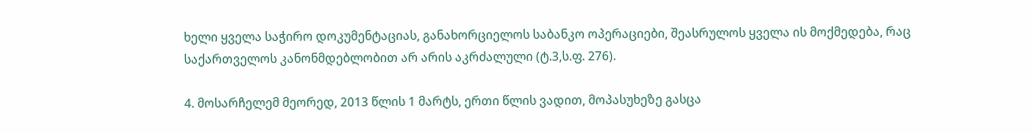ხელი ყველა საჭირო დოკუმენტაციას, განახორციელოს საბანკო ოპერაციები, შეასრულოს ყველა ის მოქმედება, რაც საქართველოს კანონმდებლობით არ არის აკრძალული (ტ.3,ს.ფ. 276).

4. მოსარჩელემ მეორედ, 2013 წლის 1 მარტს, ერთი წლის ვადით, მოპასუხეზე გასცა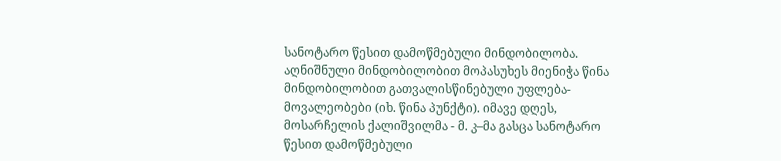სანოტარო წესით დამოწმებული მინდობილობა. აღნიშნული მინდობილობით მოპასუხეს მიენიჭა წინა მინდობილობით გათვალისწინებული უფლება-მოვალეობები (იხ. წინა პუნქტი). იმავე დღეს, მოსარჩელის ქალიშვილმა - მ. კ–მა გასცა სანოტარო წესით დამოწმებული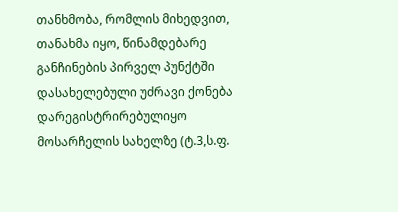თანხმობა, რომლის მიხედვით, თანახმა იყო, წინამდებარე განჩინების პირველ პუნქტში დასახელებული უძრავი ქონება დარეგისტრირებულიყო მოსარჩელის სახელზე (ტ.3,ს.ფ.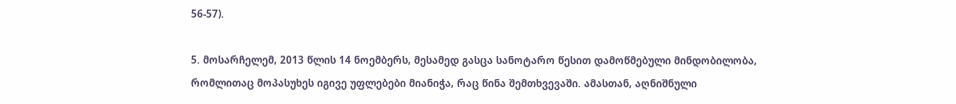56-57).

5. მოსარჩელემ, 2013 წლის 14 ნოემბერს, მესამედ გასცა სანოტარო წესით დამოწმებული მინდობილობა, რომლითაც მოპასუხეს იგივე უფლებები მიანიჭა, რაც წინა შემთხვევაში. ამასთან, აღნიშნული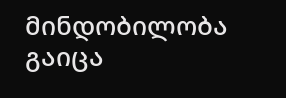მინდობილობა გაიცა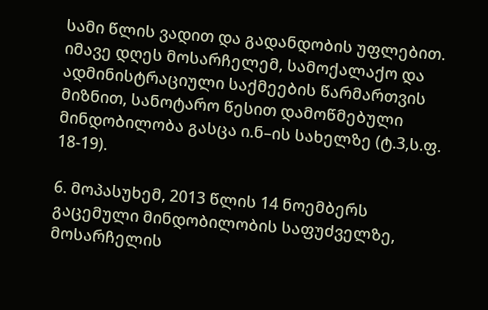სამი წლის ვადით და გადანდობის უფლებით. იმავე დღეს მოსარჩელემ, სამოქალაქო და ადმინისტრაციული საქმეების წარმართვის მიზნით, სანოტარო წესით დამოწმებული მინდობილობა გასცა ი.ნ–ის სახელზე (ტ.3,ს.ფ. 18-19).

6. მოპასუხემ, 2013 წლის 14 ნოემბერს გაცემული მინდობილობის საფუძველზე, მოსარჩელის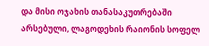და მისი ოჯახის თანასაკუთრებაში არსებული, ლაგოდეხის რაიონის სოფელ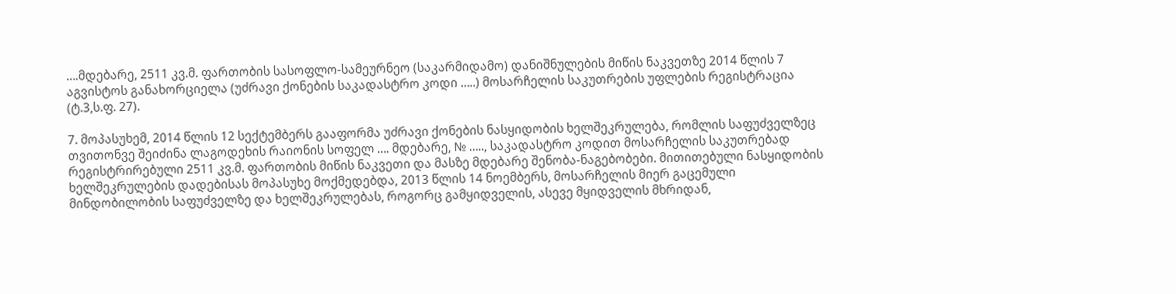….მდებარე, 2511 კვ.მ. ფართობის სასოფლო-სამეურნეო (საკარმიდამო) დანიშნულების მიწის ნაკვეთზე 2014 წლის 7 აგვისტოს განახორციელა (უძრავი ქონების საკადასტრო კოდი …..) მოსარჩელის საკუთრების უფლების რეგისტრაცია (ტ.3,ს.ფ. 27).

7. მოპასუხემ, 2014 წლის 12 სექტემბერს გააფორმა უძრავი ქონების ნასყიდობის ხელშეკრულება, რომლის საფუძველზეც თვითონვე შეიძინა ლაგოდეხის რაიონის სოფელ …. მდებარე, № ….., საკადასტრო კოდით მოსარჩელის საკუთრებად რეგისტრირებული 2511 კვ.მ. ფართობის მიწის ნაკვეთი და მასზე მდებარე შენობა-ნაგებობები. მითითებული ნასყიდობის ხელშეკრულების დადებისას მოპასუხე მოქმედებდა, 2013 წლის 14 ნოემბერს, მოსარჩელის მიერ გაცემული მინდობილობის საფუძველზე და ხელშეკრულებას, როგორც გამყიდველის, ასევე მყიდველის მხრიდან,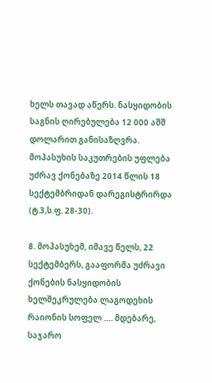ხელს თავად აწერს. ნასყიდობის საგნის ღირებულება 12 000 აშშ დოლარით განისაზღვრა. მოპასუხის საკუთრების უფლება უძრავ ქონებაზე 2014 წლის 18 სექტემბრიდან დარეგისტრირდა (ტ.3,ს.ფ. 28-30).

8. მოპასუხემ, იმავე წელს, 22 სექტემბერს, გააფორმა უძრავი ქონების ნასყიდობის ხელშეკრულება ლაგოდეხის რაიონის სოფელ …. მდებარე, საჯარო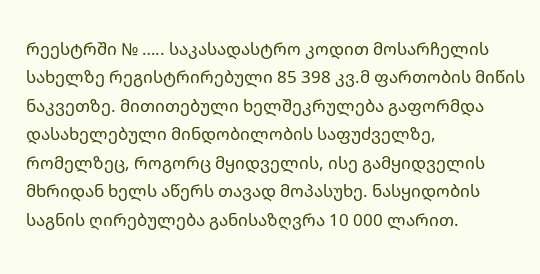რეესტრში № ….. საკასადასტრო კოდით მოსარჩელის სახელზე რეგისტრირებული 85 398 კვ.მ ფართობის მიწის ნაკვეთზე. მითითებული ხელშეკრულება გაფორმდა დასახელებული მინდობილობის საფუძველზე, რომელზეც, როგორც მყიდველის, ისე გამყიდველის მხრიდან ხელს აწერს თავად მოპასუხე. ნასყიდობის საგნის ღირებულება განისაზღვრა 10 000 ლარით.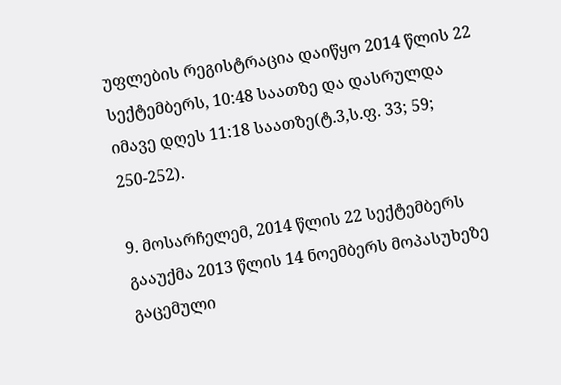უფლების რეგისტრაცია დაიწყო 2014 წლის 22 სექტემბერს, 10:48 საათზე და დასრულდა იმავე დღეს 11:18 საათზე(ტ.3,ს.ფ. 33; 59; 250-252).

9. მოსარჩელემ, 2014 წლის 22 სექტემბერს გააუქმა 2013 წლის 14 ნოემბერს მოპასუხეზე გაცემული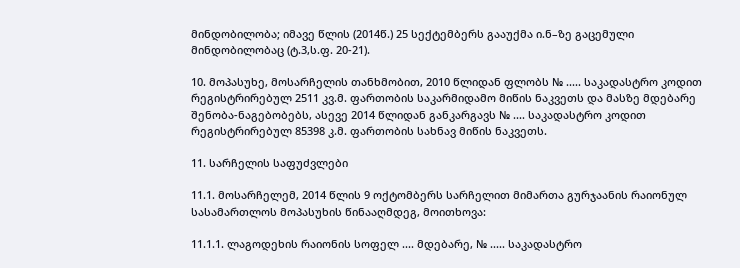მინდობილობა; იმავე წლის (2014წ.) 25 სექტემბერს გააუქმა ი.ნ–ზე გაცემული მინდობილობაც (ტ.3,ს.ფ. 20-21).

10. მოპასუხე, მოსარჩელის თანხმობით, 2010 წლიდან ფლობს № ..... საკადასტრო კოდით რეგისტრირებულ 2511 კვ.მ. ფართობის საკარმიდამო მიწის ნაკვეთს და მასზე მდებარე შენობა-ნაგებობებს, ასევე 2014 წლიდან განკარგავს № .... საკადასტრო კოდით რეგისტრირებულ 85398 კ.მ. ფართობის სახნავ მიწის ნაკვეთს.

11. სარჩელის საფუძვლები

11.1. მოსარჩელემ, 2014 წლის 9 ოქტომბერს სარჩელით მიმართა გურჯაანის რაიონულ სასამართლოს მოპასუხის წინააღმდეგ, მოითხოვა:

11.1.1. ლაგოდეხის რაიონის სოფელ .... მდებარე, № ..... საკადასტრო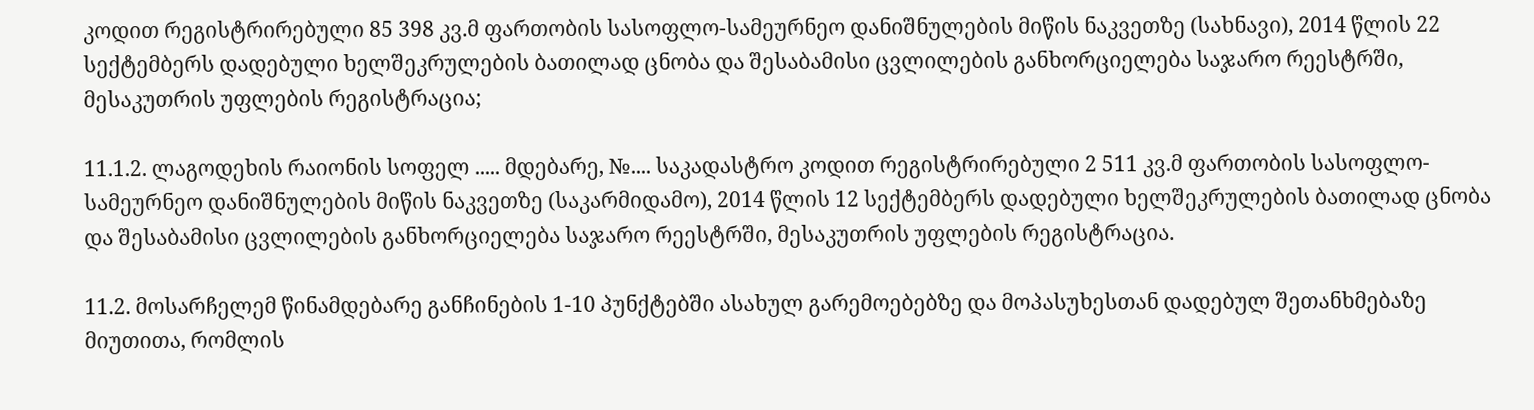კოდით რეგისტრირებული 85 398 კვ.მ ფართობის სასოფლო-სამეურნეო დანიშნულების მიწის ნაკვეთზე (სახნავი), 2014 წლის 22 სექტემბერს დადებული ხელშეკრულების ბათილად ცნობა და შესაბამისი ცვლილების განხორციელება საჯარო რეესტრში, მესაკუთრის უფლების რეგისტრაცია;

11.1.2. ლაგოდეხის რაიონის სოფელ ..... მდებარე, №.... საკადასტრო კოდით რეგისტრირებული 2 511 კვ.მ ფართობის სასოფლო-სამეურნეო დანიშნულების მიწის ნაკვეთზე (საკარმიდამო), 2014 წლის 12 სექტემბერს დადებული ხელშეკრულების ბათილად ცნობა და შესაბამისი ცვლილების განხორციელება საჯარო რეესტრში, მესაკუთრის უფლების რეგისტრაცია.

11.2. მოსარჩელემ წინამდებარე განჩინების 1-10 პუნქტებში ასახულ გარემოებებზე და მოპასუხესთან დადებულ შეთანხმებაზე მიუთითა, რომლის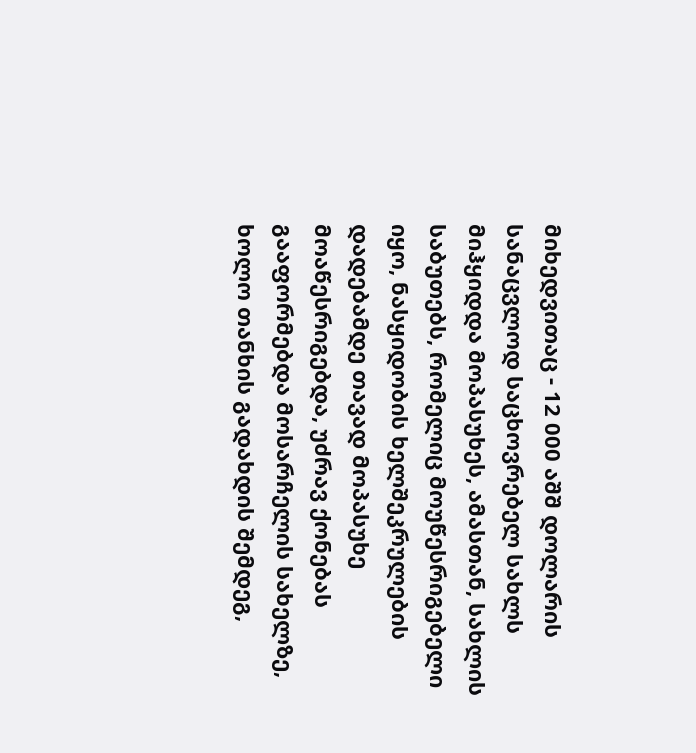მიხედვითაც - 12 000 აშშ დოლარის სანაცვლოდ საცხოვრებელ სახლს მიჰყიდდა მოპასუხეს, ამასთან, სახლის საბუთებს, რომელიც მოუწესრიგებელი იყო, ნასყიდობის ხელშეკრულების დადებამდე თავად მოპასუხე მოაწესრიგებდა, უძრავ ქონებას გააფორმებდა მოსარჩელის სახელზე, ხოლო თანხის გადახდის შემდეგ,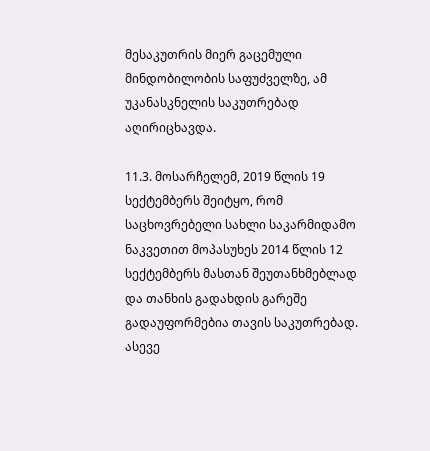მესაკუთრის მიერ გაცემული მინდობილობის საფუძველზე, ამ უკანასკნელის საკუთრებად აღირიცხავდა.

11.3. მოსარჩელემ, 2019 წლის 19 სექტემბერს შეიტყო, რომ საცხოვრებელი სახლი საკარმიდამო ნაკვეთით მოპასუხეს 2014 წლის 12 სექტემბერს მასთან შეუთანხმებლად და თანხის გადახდის გარეშე გადაუფორმებია თავის საკუთრებად. ასევე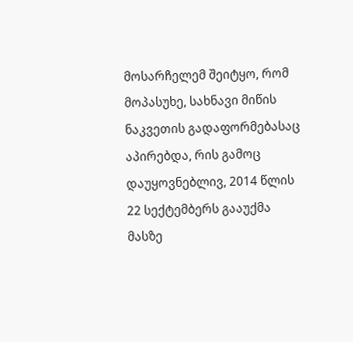მოსარჩელემ შეიტყო, რომ მოპასუხე, სახნავი მიწის ნაკვეთის გადაფორმებასაც აპირებდა, რის გამოც დაუყოვნებლივ, 2014 წლის 22 სექტემბერს გააუქმა მასზე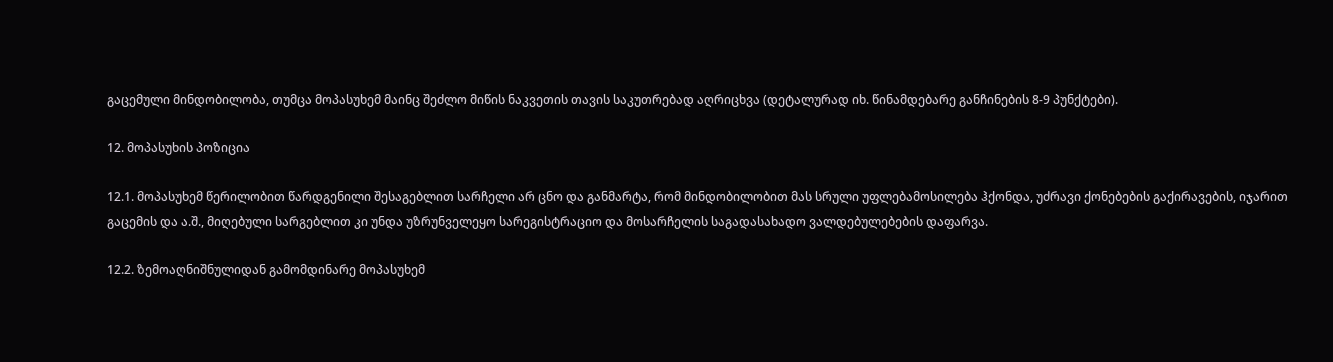გაცემული მინდობილობა, თუმცა მოპასუხემ მაინც შეძლო მიწის ნაკვეთის თავის საკუთრებად აღრიცხვა (დეტალურად იხ. წინამდებარე განჩინების 8-9 პუნქტები).

12. მოპასუხის პოზიცია

12.1. მოპასუხემ წერილობით წარდგენილი შესაგებლით სარჩელი არ ცნო და განმარტა, რომ მინდობილობით მას სრული უფლებამოსილება ჰქონდა, უძრავი ქონებების გაქირავების, იჯარით გაცემის და ა.შ., მიღებული სარგებლით კი უნდა უზრუნველეყო სარეგისტრაციო და მოსარჩელის საგადასახადო ვალდებულებების დაფარვა.

12.2. ზემოაღნიშნულიდან გამომდინარე მოპასუხემ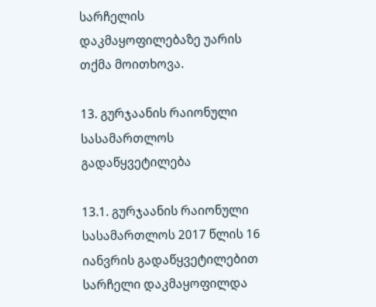სარჩელის დაკმაყოფილებაზე უარის თქმა მოითხოვა.

13. გურჯაანის რაიონული სასამართლოს გადაწყვეტილება

13.1. გურჯაანის რაიონული სასამართლოს 2017 წლის 16 იანვრის გადაწყვეტილებით სარჩელი დაკმაყოფილდა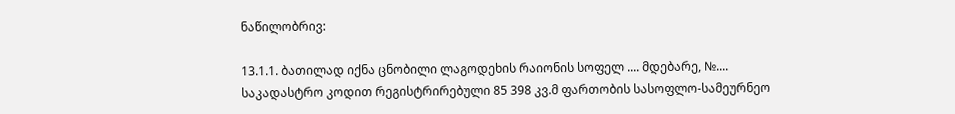ნაწილობრივ:

13.1.1. ბათილად იქნა ცნობილი ლაგოდეხის რაიონის სოფელ .... მდებარე, №.... საკადასტრო კოდით რეგისტრირებული 85 398 კვ.მ ფართობის სასოფლო-სამეურნეო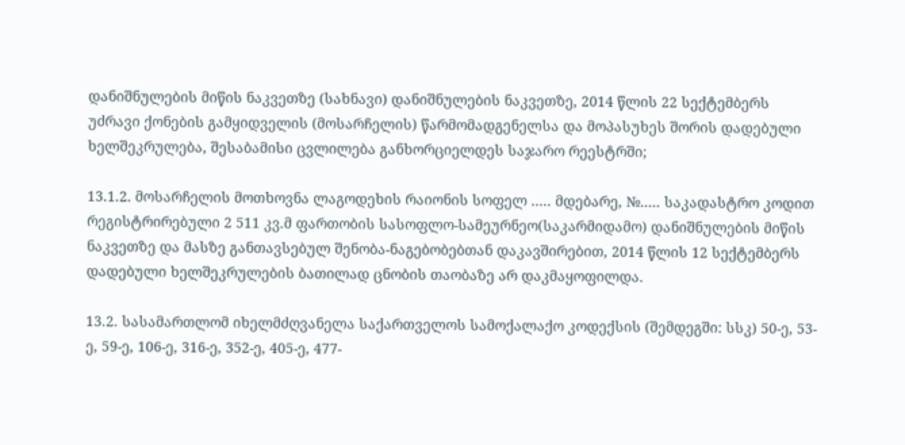დანიშნულების მიწის ნაკვეთზე (სახნავი) დანიშნულების ნაკვეთზე, 2014 წლის 22 სექტემბერს უძრავი ქონების გამყიდველის (მოსარჩელის) წარმომადგენელსა და მოპასუხეს შორის დადებული ხელშეკრულება, შესაბამისი ცვლილება განხორციელდეს საჯარო რეესტრში;

13.1.2. მოსარჩელის მოთხოვნა ლაგოდეხის რაიონის სოფელ ..... მდებარე, №..... საკადასტრო კოდით რეგისტრირებული 2 511 კვ.მ ფართობის სასოფლო-სამეურნეო(საკარმიდამო) დანიშნულების მიწის ნაკვეთზე და მასზე განთავსებულ შენობა-ნაგებობებთან დაკავშირებით, 2014 წლის 12 სექტემბერს დადებული ხელშეკრულების ბათილად ცნობის თაობაზე არ დაკმაყოფილდა.

13.2. სასამართლომ იხელმძღვანელა საქართველოს სამოქალაქო კოდექსის (შემდეგში: სსკ) 50-ე, 53-ე, 59-ე, 106-ე, 316-ე, 352-ე, 405-ე, 477-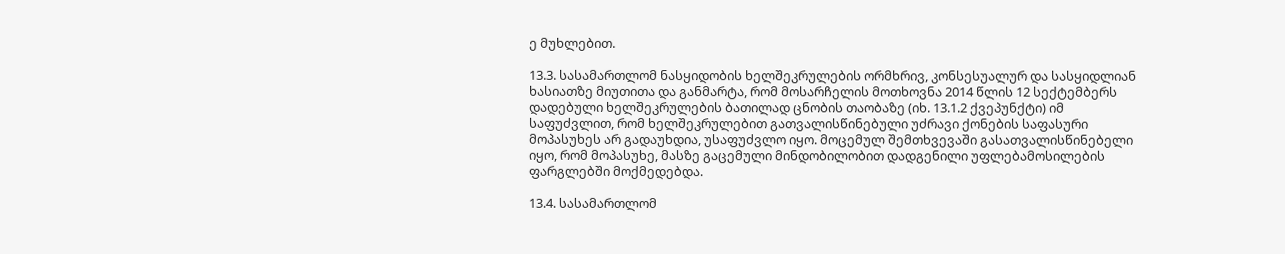ე მუხლებით.

13.3. სასამართლომ ნასყიდობის ხელშეკრულების ორმხრივ, კონსესუალურ და სასყიდლიან ხასიათზე მიუთითა და განმარტა, რომ მოსარჩელის მოთხოვნა 2014 წლის 12 სექტემბერს დადებული ხელშეკრულების ბათილად ცნობის თაობაზე (იხ. 13.1.2 ქვეპუნქტი) იმ საფუძვლით, რომ ხელშეკრულებით გათვალისწინებული უძრავი ქონების საფასური მოპასუხეს არ გადაუხდია, უსაფუძვლო იყო. მოცემულ შემთხვევაში გასათვალისწინებელი იყო, რომ მოპასუხე, მასზე გაცემული მინდობილობით დადგენილი უფლებამოსილების ფარგლებში მოქმედებდა.

13.4. სასამართლომ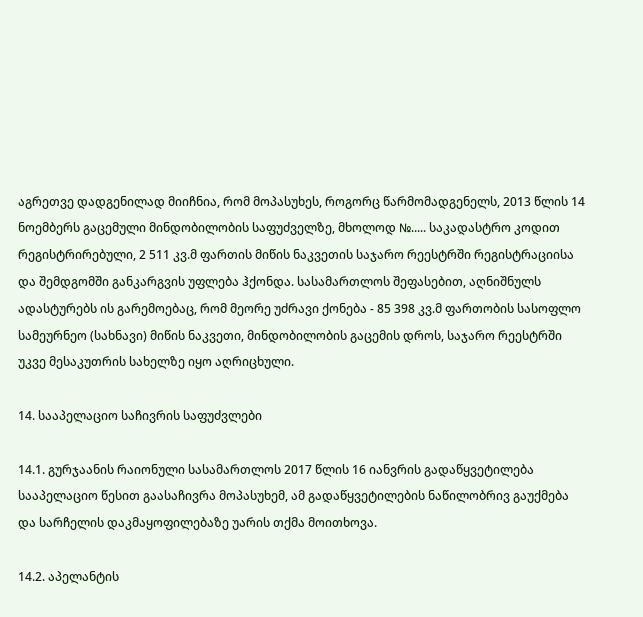აგრეთვე დადგენილად მიიჩნია, რომ მოპასუხეს, როგორც წარმომადგენელს, 2013 წლის 14 ნოემბერს გაცემული მინდობილობის საფუძველზე, მხოლოდ №..... საკადასტრო კოდით რეგისტრირებული, 2 511 კვ.მ ფართის მიწის ნაკვეთის საჯარო რეესტრში რეგისტრაციისა და შემდგომში განკარგვის უფლება ჰქონდა. სასამართლოს შეფასებით, აღნიშნულს ადასტურებს ის გარემოებაც, რომ მეორე უძრავი ქონება - 85 398 კვ.მ ფართობის სასოფლო სამეურნეო (სახნავი) მიწის ნაკვეთი, მინდობილობის გაცემის დროს, საჯარო რეესტრში უკვე მესაკუთრის სახელზე იყო აღრიცხული.

14. სააპელაციო საჩივრის საფუძვლები

14.1. გურჯაანის რაიონული სასამართლოს 2017 წლის 16 იანვრის გადაწყვეტილება სააპელაციო წესით გაასაჩივრა მოპასუხემ, ამ გადაწყვეტილების ნაწილობრივ გაუქმება და სარჩელის დაკმაყოფილებაზე უარის თქმა მოითხოვა.

14.2. აპელანტის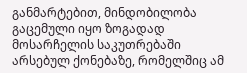განმარტებით, მინდობილობა გაცემული იყო ზოგადად მოსარჩელის საკუთრებაში არსებულ ქონებაზე, რომელშიც ამ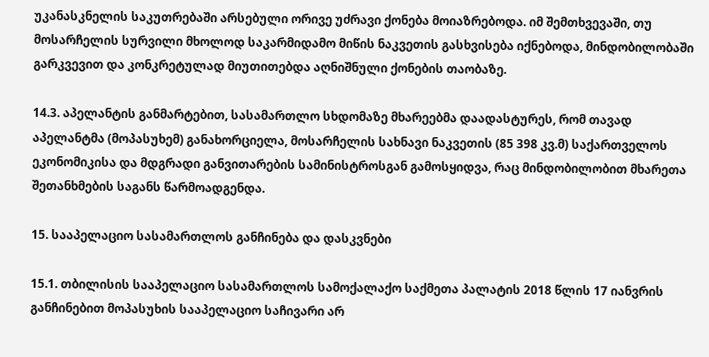უკანასკნელის საკუთრებაში არსებული ორივე უძრავი ქონება მოიაზრებოდა. იმ შემთხვევაში, თუ მოსარჩელის სურვილი მხოლოდ საკარმიდამო მიწის ნაკვეთის გასხვისება იქნებოდა, მინდობილობაში გარკვევით და კონკრეტულად მიუთითებდა აღნიშნული ქონების თაობაზე.

14.3. აპელანტის განმარტებით, სასამართლო სხდომაზე მხარეებმა დაადასტურეს, რომ თავად აპელანტმა (მოპასუხემ) განახორციელა, მოსარჩელის სახნავი ნაკვეთის (85 398 კვ.მ) საქართველოს ეკონომიკისა და მდგრადი განვითარების სამინისტროსგან გამოსყიდვა, რაც მინდობილობით მხარეთა შეთანხმების საგანს წარმოადგენდა.

15. სააპელაციო სასამართლოს განჩინება და დასკვნები

15.1. თბილისის სააპელაციო სასამართლოს სამოქალაქო საქმეთა პალატის 2018 წლის 17 იანვრის განჩინებით მოპასუხის სააპელაციო საჩივარი არ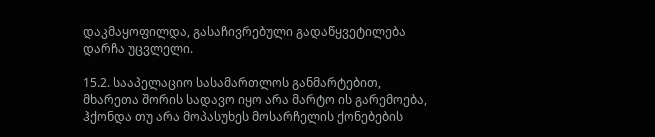დაკმაყოფილდა, გასაჩივრებული გადაწყვეტილება დარჩა უცვლელი.

15.2. სააპელაციო სასამართლოს განმარტებით, მხარეთა შორის სადავო იყო არა მარტო ის გარემოება, ჰქონდა თუ არა მოპასუხეს მოსარჩელის ქონებების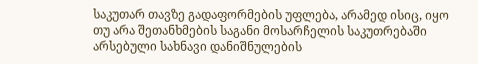საკუთარ თავზე გადაფორმების უფლება, არამედ ისიც, იყო თუ არა შეთანხმების საგანი მოსარჩელის საკუთრებაში არსებული სახნავი დანიშნულების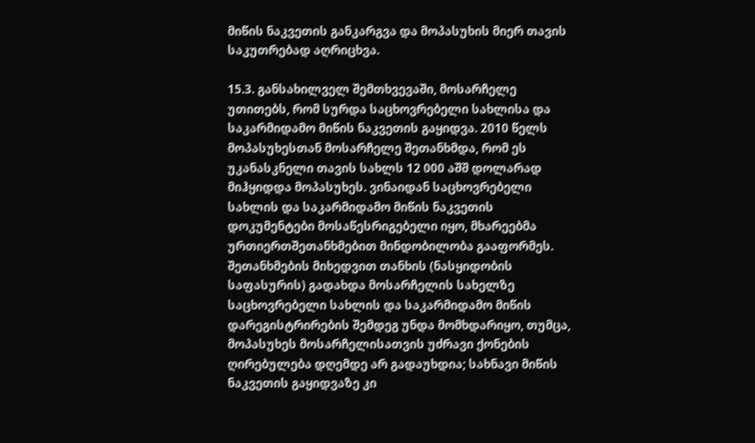მიწის ნაკვეთის განკარგვა და მოპასუხის მიერ თავის საკუთრებად აღრიცხვა.

15.3. განსახილველ შემთხვევაში, მოსარჩელე უთითებს, რომ სურდა საცხოვრებელი სახლისა და საკარმიდამო მიწის ნაკვეთის გაყიდვა. 2010 წელს მოპასუხესთან მოსარჩელე შეთანხმდა, რომ ეს უკანასკნელი თავის სახლს 12 000 აშშ დოლარად მიჰყიდდა მოპასუხეს. ვინაიდან საცხოვრებელი სახლის და საკარმიდამო მიწის ნაკვეთის დოკუმენტები მოსაწესრიგებელი იყო, მხარეებმა ურთიერთშეთანხმებით მინდობილობა გააფორმეს. შეთანხმების მიხედვით თანხის (ნასყიდობის საფასურის) გადახდა მოსარჩელის სახელზე საცხოვრებელი სახლის და საკარმიდამო მიწის დარეგისტრირების შემდეგ უნდა მომხდარიყო, თუმცა, მოპასუხეს მოსარჩელისათვის უძრავი ქონების ღირებულება დღემდე არ გადაუხდია; სახნავი მიწის ნაკვეთის გაყიდვაზე კი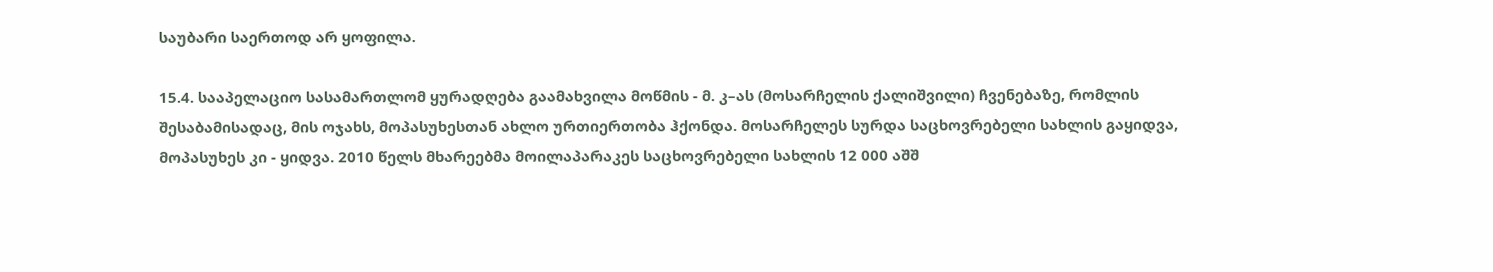საუბარი საერთოდ არ ყოფილა.

15.4. სააპელაციო სასამართლომ ყურადღება გაამახვილა მოწმის - მ. კ–ას (მოსარჩელის ქალიშვილი) ჩვენებაზე, რომლის შესაბამისადაც, მის ოჯახს, მოპასუხესთან ახლო ურთიერთობა ჰქონდა. მოსარჩელეს სურდა საცხოვრებელი სახლის გაყიდვა, მოპასუხეს კი - ყიდვა. 2010 წელს მხარეებმა მოილაპარაკეს საცხოვრებელი სახლის 12 000 აშშ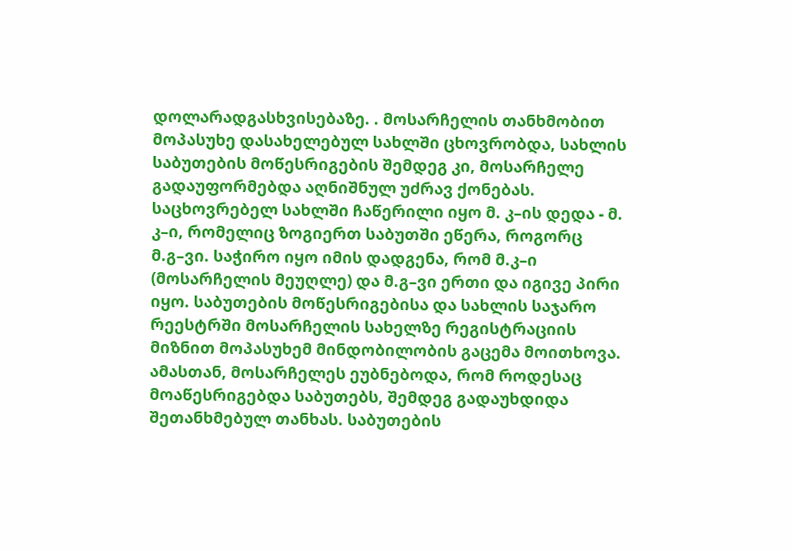დოლარადგასხვისებაზე. . მოსარჩელის თანხმობით მოპასუხე დასახელებულ სახლში ცხოვრობდა, სახლის საბუთების მოწესრიგების შემდეგ კი, მოსარჩელე გადაუფორმებდა აღნიშნულ უძრავ ქონებას. საცხოვრებელ სახლში ჩაწერილი იყო მ. კ–ის დედა - მ. კ–ი, რომელიც ზოგიერთ საბუთში ეწერა, როგორც მ.გ–ვი. საჭირო იყო იმის დადგენა, რომ მ.კ–ი (მოსარჩელის მეუღლე) და მ.გ–ვი ერთი და იგივე პირი იყო. საბუთების მოწესრიგებისა და სახლის საჯარო რეესტრში მოსარჩელის სახელზე რეგისტრაციის მიზნით მოპასუხემ მინდობილობის გაცემა მოითხოვა. ამასთან, მოსარჩელეს ეუბნებოდა, რომ როდესაც მოაწესრიგებდა საბუთებს, შემდეგ გადაუხდიდა შეთანხმებულ თანხას. საბუთების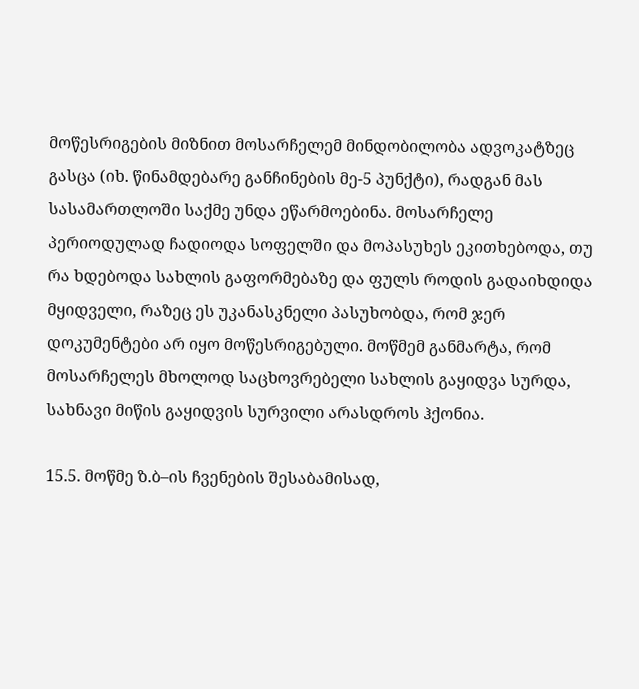მოწესრიგების მიზნით მოსარჩელემ მინდობილობა ადვოკატზეც გასცა (იხ. წინამდებარე განჩინების მე-5 პუნქტი), რადგან მას სასამართლოში საქმე უნდა ეწარმოებინა. მოსარჩელე პერიოდულად ჩადიოდა სოფელში და მოპასუხეს ეკითხებოდა, თუ რა ხდებოდა სახლის გაფორმებაზე და ფულს როდის გადაიხდიდა მყიდველი, რაზეც ეს უკანასკნელი პასუხობდა, რომ ჯერ დოკუმენტები არ იყო მოწესრიგებული. მოწმემ განმარტა, რომ მოსარჩელეს მხოლოდ საცხოვრებელი სახლის გაყიდვა სურდა, სახნავი მიწის გაყიდვის სურვილი არასდროს ჰქონია.

15.5. მოწმე ზ.ბ–ის ჩვენების შესაბამისად,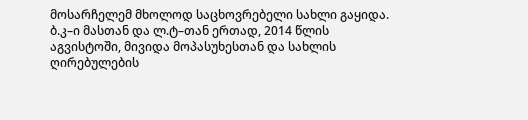მოსარჩელემ მხოლოდ საცხოვრებელი სახლი გაყიდა. ბ.კ–ი მასთან და ლ.ტ–თან ერთად, 2014 წლის აგვისტოში, მივიდა მოპასუხესთან და სახლის ღირებულების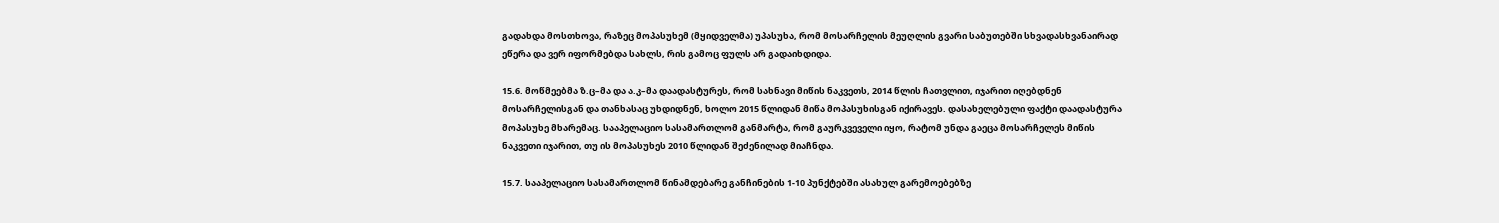გადახდა მოსთხოვა, რაზეც მოპასუხემ (მყიდველმა) უპასუხა, რომ მოსარჩელის მეუღლის გვარი საბუთებში სხვადასხვანაირად ეწერა და ვერ იფორმებდა სახლს, რის გამოც ფულს არ გადაიხდიდა.

15.6. მოწმეებმა ზ.ც–მა და ა.კ–მა დაადასტურეს, რომ სახნავი მიწის ნაკვეთს, 2014 წლის ჩათვლით, იჯარით იღებდნენ მოსარჩელისგან და თანხასაც უხდიდნენ, ხოლო 2015 წლიდან მიწა მოპასუხისგან იქირავეს. დასახელებული ფაქტი დაადასტურა მოპასუხე მხარემაც. სააპელაციო სასამართლომ განმარტა, რომ გაურკვეველი იყო, რატომ უნდა გაეცა მოსარჩელეს მიწის ნაკვეთი იჯარით, თუ ის მოპასუხეს 2010 წლიდან შეძენილად მიაჩნდა.

15.7. სააპელაციო სასამართლომ წინამდებარე განჩინების 1-10 პუნქტებში ასახულ გარემოებებზე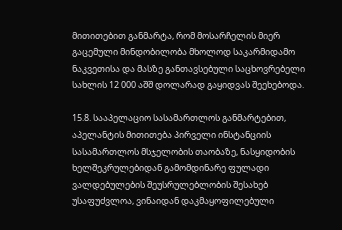მითითებით განმარტა, რომ მოსარჩელის მიერ გაცემული მინდობილობა მხოლოდ საკარმიდამო ნაკვეთისა და მასზე განთავსებული საცხოვრებელი სახლის 12 000 აშშ დოლარად გაყიდვას შეეხებოდა.

15.8. სააპელაციო სასამართლოს განმარტებით, აპელანტის მითითება პირველი ინსტანციის სასამართლოს მსჯელობის თაობაზე, ნასყიდობის ხელშეკრულებიდან გამომდინარე ფულადი ვალდებულების შეუსრულებლობის შესახებ უსაფუძვლოა, ვინაიდან დაკმაყოფილებული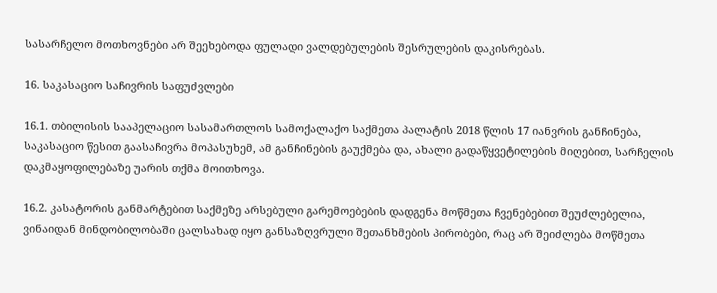სასარჩელო მოთხოვნები არ შეეხებოდა ფულადი ვალდებულების შესრულების დაკისრებას.

16. საკასაციო საჩივრის საფუძვლები

16.1. თბილისის სააპელაციო სასამართლოს სამოქალაქო საქმეთა პალატის 2018 წლის 17 იანვრის განჩინება, საკასაციო წესით გაასაჩივრა მოპასუხემ, ამ განჩინების გაუქმება და, ახალი გადაწყვეტილების მიღებით, სარჩელის დაკმაყოფილებაზე უარის თქმა მოითხოვა.

16.2. კასატორის განმარტებით საქმეზე არსებული გარემოებების დადგენა მოწმეთა ჩვენებებით შეუძლებელია, ვინაიდან მინდობილობაში ცალსახად იყო განსაზღვრული შეთანხმების პირობები, რაც არ შეიძლება მოწმეთა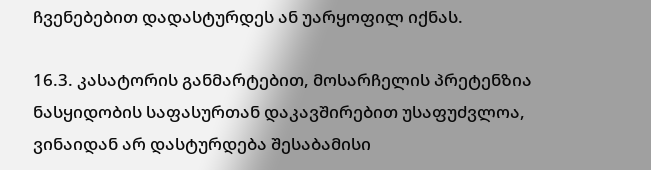ჩვენებებით დადასტურდეს ან უარყოფილ იქნას.

16.3. კასატორის განმარტებით, მოსარჩელის პრეტენზია ნასყიდობის საფასურთან დაკავშირებით უსაფუძვლოა, ვინაიდან არ დასტურდება შესაბამისი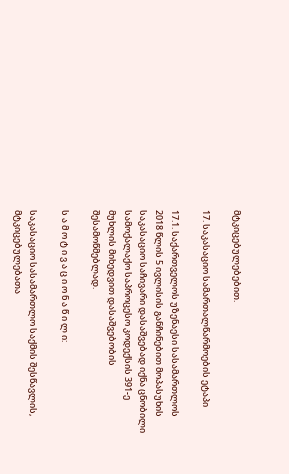მტკიცებულებებით.

17. საკასაციო სამართალწარმოების ეტაპი

17.1. საქართველოს უზენაესი სასამართლოს 2018 წლის 5 ივლისის განჩინებით მოპასუხის საკასაციო საჩივარი დასაშვებად იქნა ცნობილი სამოქალაქო საპროცესო კოდექსის 391-ე მუხლის მიხედვით დასაშვებობის შესამოწმებლად.

ს ა მ ო ტ ი ვ ა ც ი ო ნ ა წ ი ლ ი:

საკასაციო სასამართლო საქმის შესწავლის, მტკიცებულებათა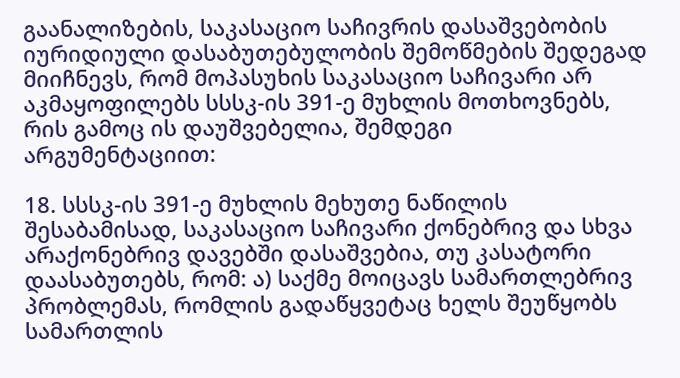გაანალიზების, საკასაციო საჩივრის დასაშვებობის იურიდიული დასაბუთებულობის შემოწმების შედეგად მიიჩნევს, რომ მოპასუხის საკასაციო საჩივარი არ აკმაყოფილებს სსსკ-ის 391-ე მუხლის მოთხოვნებს, რის გამოც ის დაუშვებელია, შემდეგი არგუმენტაციით:

18. სსსკ-ის 391-ე მუხლის მეხუთე ნაწილის შესაბამისად, საკასაციო საჩივარი ქონებრივ და სხვა არაქონებრივ დავებში დასაშვებია, თუ კასატორი დაასაბუთებს, რომ: ა) საქმე მოიცავს სამართლებრივ პრობლემას, რომლის გადაწყვეტაც ხელს შეუწყობს სამართლის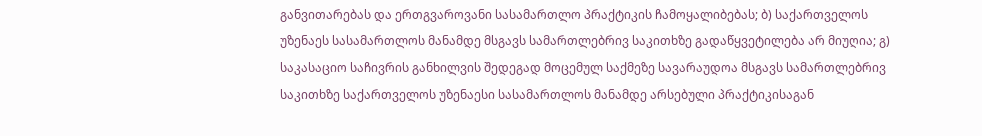განვითარებას და ერთგვაროვანი სასამართლო პრაქტიკის ჩამოყალიბებას; ბ) საქართველოს უზენაეს სასამართლოს მანამდე მსგავს სამართლებრივ საკითხზე გადაწყვეტილება არ მიუღია; გ) საკასაციო საჩივრის განხილვის შედეგად მოცემულ საქმეზე სავარაუდოა მსგავს სამართლებრივ საკითხზე საქართველოს უზენაესი სასამართლოს მანამდე არსებული პრაქტიკისაგან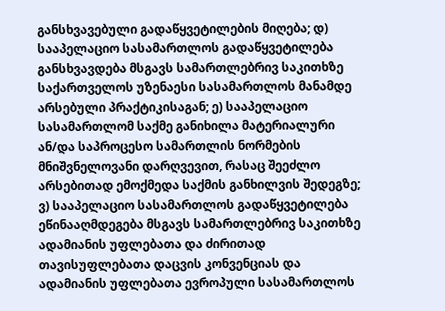განსხვავებული გადაწყვეტილების მიღება; დ) სააპელაციო სასამართლოს გადაწყვეტილება განსხვავდება მსგავს სამართლებრივ საკითხზე საქართველოს უზენაესი სასამართლოს მანამდე არსებული პრაქტიკისაგან; ე) სააპელაციო სასამართლომ საქმე განიხილა მატერიალური ან/და საპროცესო სამართლის ნორმების მნიშვნელოვანი დარღვევით, რასაც შეეძლო არსებითად ემოქმედა საქმის განხილვის შედეგზე; ვ) სააპელაციო სასამართლოს გადაწყვეტილება ეწინააღმდეგება მსგავს სამართლებრივ საკითხზე ადამიანის უფლებათა და ძირითად თავისუფლებათა დაცვის კონვენციას და ადამიანის უფლებათა ევროპული სასამართლოს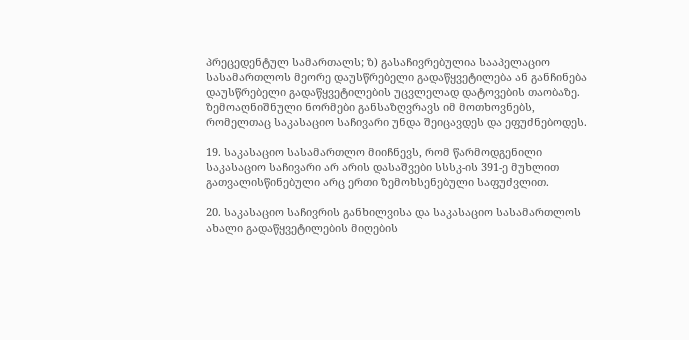პრეცედენტულ სამართალს; ზ) გასაჩივრებულია სააპელაციო სასამართლოს მეორე დაუსწრებელი გადაწყვეტილება ან განჩინება დაუსწრებელი გადაწყვეტილების უცვლელად დატოვების თაობაზე. ზემოაღნიშნული ნორმები განსაზღვრავს იმ მოთხოვნებს, რომელთაც საკასაციო საჩივარი უნდა შეიცავდეს და ეფუძნებოდეს.

19. საკასაციო სასამართლო მიიჩნევს, რომ წარმოდგენილი საკასაციო საჩივარი არ არის დასაშვები სსსკ-ის 391-ე მუხლით გათვალისწინებული არც ერთი ზემოხსენებული საფუძვლით.

20. საკასაციო საჩივრის განხილვისა და საკასაციო სასამართლოს ახალი გადაწყვეტილების მიღების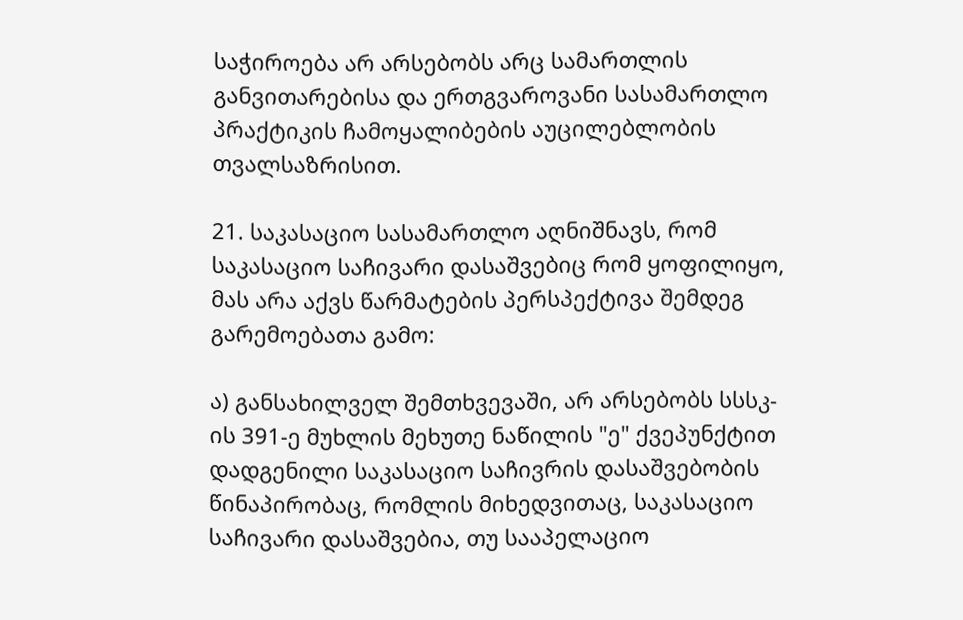საჭიროება არ არსებობს არც სამართლის განვითარებისა და ერთგვაროვანი სასამართლო პრაქტიკის ჩამოყალიბების აუცილებლობის თვალსაზრისით.

21. საკასაციო სასამართლო აღნიშნავს, რომ საკასაციო საჩივარი დასაშვებიც რომ ყოფილიყო, მას არა აქვს წარმატების პერსპექტივა შემდეგ გარემოებათა გამო:

ა) განსახილველ შემთხვევაში, არ არსებობს სსსკ-ის 391-ე მუხლის მეხუთე ნაწილის "ე" ქვეპუნქტით დადგენილი საკასაციო საჩივრის დასაშვებობის წინაპირობაც, რომლის მიხედვითაც, საკასაციო საჩივარი დასაშვებია, თუ სააპელაციო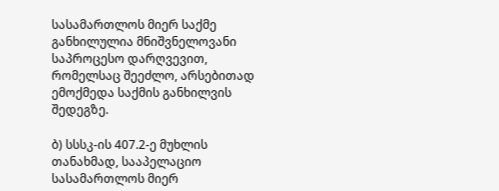სასამართლოს მიერ საქმე განხილულია მნიშვნელოვანი საპროცესო დარღვევით, რომელსაც შეეძლო, არსებითად ემოქმედა საქმის განხილვის შედეგზე.

ბ) სსსკ-ის 407.2-ე მუხლის თანახმად, სააპელაციო სასამართლოს მიერ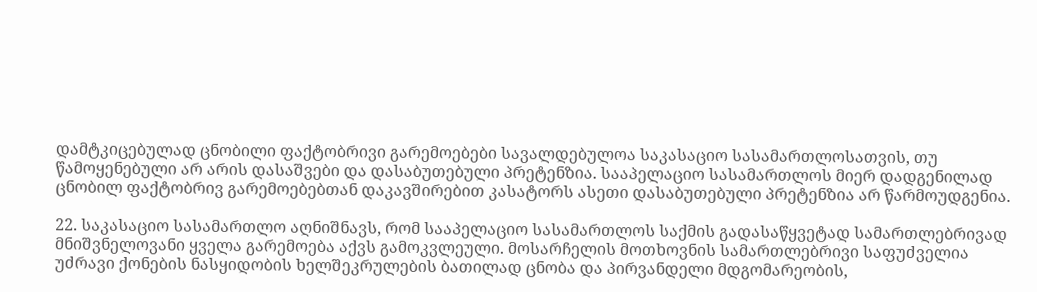დამტკიცებულად ცნობილი ფაქტობრივი გარემოებები სავალდებულოა საკასაციო სასამართლოსათვის, თუ წამოყენებული არ არის დასაშვები და დასაბუთებული პრეტენზია. სააპელაციო სასამართლოს მიერ დადგენილად ცნობილ ფაქტობრივ გარემოებებთან დაკავშირებით კასატორს ასეთი დასაბუთებული პრეტენზია არ წარმოუდგენია.

22. საკასაციო სასამართლო აღნიშნავს, რომ სააპელაციო სასამართლოს საქმის გადასაწყვეტად სამართლებრივად მნიშვნელოვანი ყველა გარემოება აქვს გამოკვლეული. მოსარჩელის მოთხოვნის სამართლებრივი საფუძველია უძრავი ქონების ნასყიდობის ხელშეკრულების ბათილად ცნობა და პირვანდელი მდგომარეობის,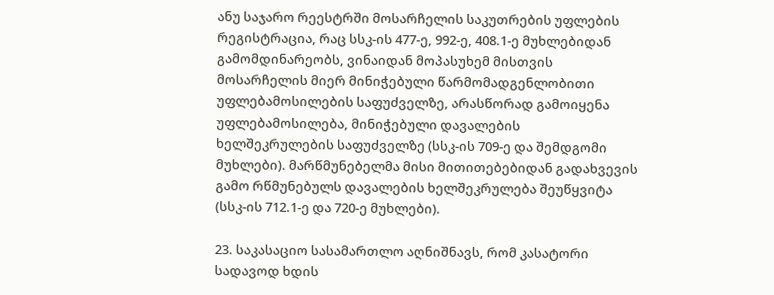ანუ საჯარო რეესტრში მოსარჩელის საკუთრების უფლების რეგისტრაცია, რაც სსკ-ის 477-ე, 992-ე, 408.1-ე მუხლებიდან გამომდინარეობს, ვინაიდან მოპასუხემ მისთვის მოსარჩელის მიერ მინიჭებული წარმომადგენლობითი უფლებამოსილების საფუძველზე, არასწორად გამოიყენა უფლებამოსილება, მინიჭებული დავალების ხელშეკრულების საფუძველზე (სსკ-ის 709-ე და შემდგომი მუხლები). მარწმუნებელმა მისი მითითებებიდან გადახვევის გამო რწმუნებულს დავალების ხელშეკრულება შეუწყვიტა (სსკ-ის 712.1-ე და 720-ე მუხლები).

23. საკასაციო სასამართლო აღნიშნავს, რომ კასატორი სადავოდ ხდის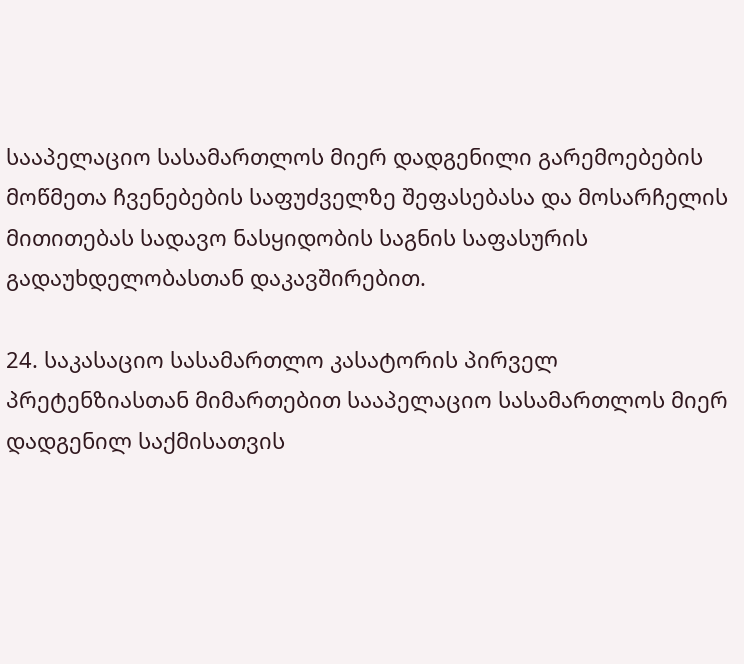სააპელაციო სასამართლოს მიერ დადგენილი გარემოებების მოწმეთა ჩვენებების საფუძველზე შეფასებასა და მოსარჩელის მითითებას სადავო ნასყიდობის საგნის საფასურის გადაუხდელობასთან დაკავშირებით.

24. საკასაციო სასამართლო კასატორის პირველ პრეტენზიასთან მიმართებით სააპელაციო სასამართლოს მიერ დადგენილ საქმისათვის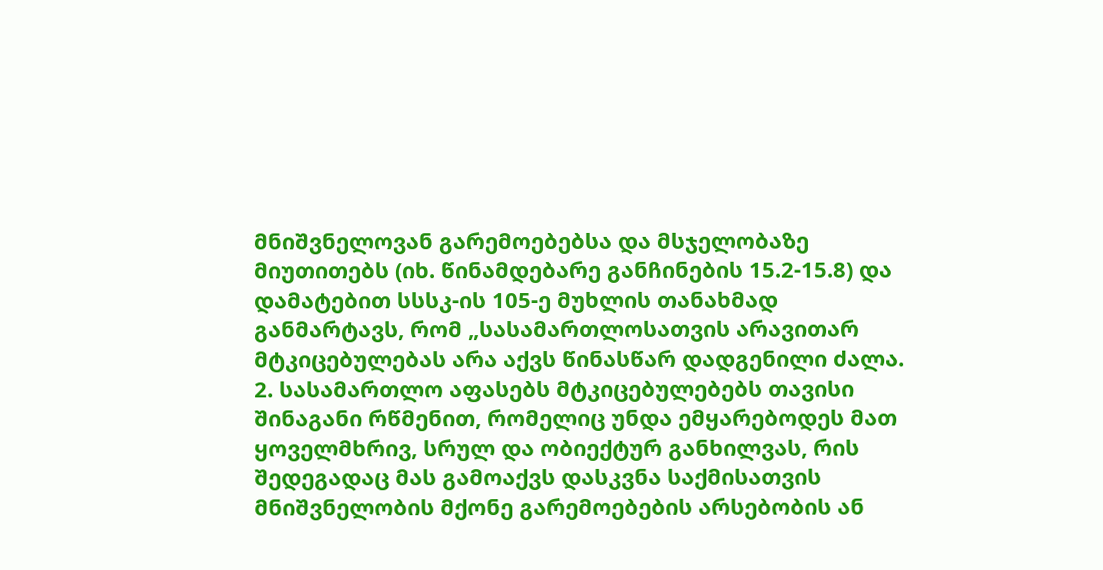მნიშვნელოვან გარემოებებსა და მსჯელობაზე მიუთითებს (იხ. წინამდებარე განჩინების 15.2-15.8) და დამატებით სსსკ-ის 105-ე მუხლის თანახმად განმარტავს, რომ „სასამართლოსათვის არავითარ მტკიცებულებას არა აქვს წინასწარ დადგენილი ძალა. 2. სასამართლო აფასებს მტკიცებულებებს თავისი შინაგანი რწმენით, რომელიც უნდა ემყარებოდეს მათ ყოველმხრივ, სრულ და ობიექტურ განხილვას, რის შედეგადაც მას გამოაქვს დასკვნა საქმისათვის მნიშვნელობის მქონე გარემოებების არსებობის ან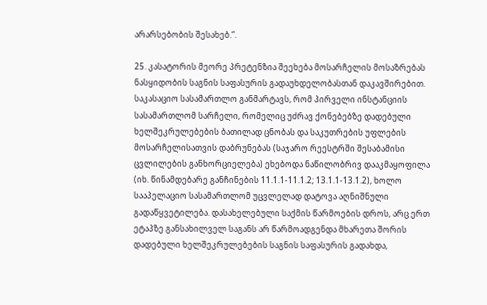არარსებობის შესახებ.“.

25. კასატორის მეორე პრეტენზია შეეხება მოსარჩელის მოსაზრებას ნასყიდობის საგნის საფასურის გადაუხდელობასთან დაკავშირებით. საკასაციო სასამართლო განმარტავს, რომ პირველი ინსტანციის სასამართლომ სარჩელი, რომელიც უძრავ ქონებებზე დადებული ხელშეკრულებების ბათილად ცნობას და საკუთრების უფლების მოსარჩელისათვის დაბრუნებას (საჯარო რეესტრში შესაბამისი ცვლილების განხორციელება) ეხებოდა ნაწილობრივ დააკმაყოფილა (იხ. წინამდებარე განჩინების 11.1.1-11.1.2; 13.1.1-13.1.2), ხოლო სააპელაციო სასამართლომ უცვლელად დატოვა აღნიშნული გადაწყვეტილება. დასახელებული საქმის წარმოების დროს, არც ერთ ეტაპზე განსახილველ საგანს არ წარმოადგენდა მხარეთა შორის დადებული ხელშეკრულებების საგნის საფასურის გადახდა,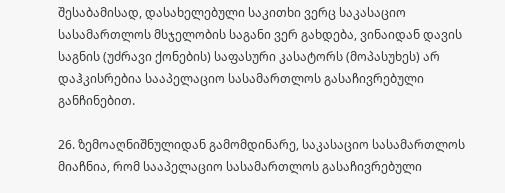შესაბამისად, დასახელებული საკითხი ვერც საკასაციო სასამართლოს მსჯელობის საგანი ვერ გახდება, ვინაიდან დავის საგნის (უძრავი ქონების) საფასური კასატორს (მოპასუხეს) არ დაჰკისრებია სააპელაციო სასამართლოს გასაჩივრებული განჩინებით.

26. ზემოაღნიშნულიდან გამომდინარე, საკასაციო სასამართლოს მიაჩნია, რომ სააპელაციო სასამართლოს გასაჩივრებული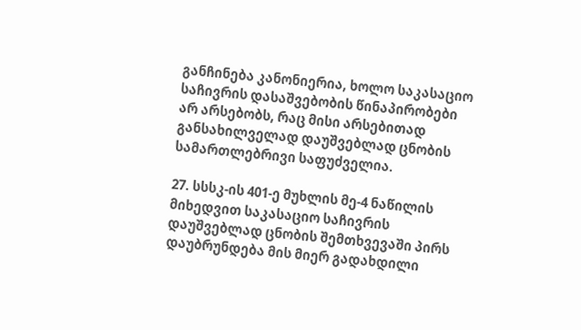განჩინება კანონიერია, ხოლო საკასაციო საჩივრის დასაშვებობის წინაპირობები არ არსებობს, რაც მისი არსებითად განსახილველად დაუშვებლად ცნობის სამართლებრივი საფუძველია.

27. სსსკ-ის 401-ე მუხლის მე-4 ნაწილის მიხედვით საკასაციო საჩივრის დაუშვებლად ცნობის შემთხვევაში პირს დაუბრუნდება მის მიერ გადახდილი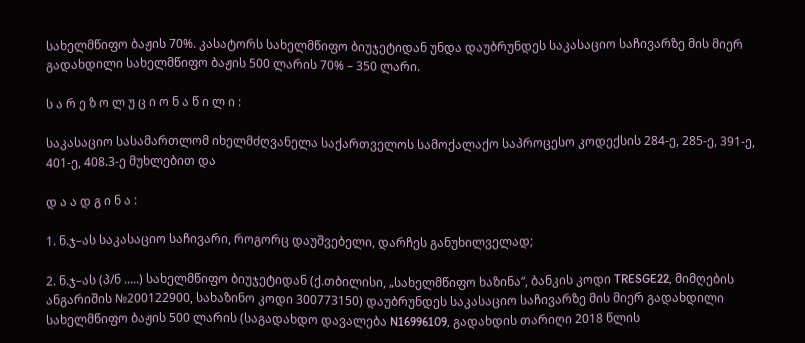სახელმწიფო ბაჟის 70%. კასატორს სახელმწიფო ბიუჯეტიდან უნდა დაუბრუნდეს საკასაციო საჩივარზე მის მიერ გადახდილი სახელმწიფო ბაჟის 500 ლარის 70% – 350 ლარი.

ს ა რ ე ზ ო ლ უ ც ი ო ნ ა წ ი ლ ი :

საკასაციო სასამართლომ იხელმძღვანელა საქართველოს სამოქალაქო საპროცესო კოდექსის 284-ე, 285-ე, 391-ე, 401-ე, 408.3-ე მუხლებით და

დ ა ა დ გ ი ნ ა :

1. ნ.ჯ–ას საკასაციო საჩივარი, როგორც დაუშვებელი, დარჩეს განუხილველად;

2. ნ.ჯ–ას (პ/ნ .....) სახელმწიფო ბიუჯეტიდან (ქ.თბილისი, „სახელმწიფო ხაზინა“, ბანკის კოდი TRESGE22, მიმღების ანგარიშის №200122900, სახაზინო კოდი 300773150) დაუბრუნდეს საკასაციო საჩივარზე მის მიერ გადახდილი სახელმწიფო ბაჟის 500 ლარის (საგადახდო დავალება N16996109, გადახდის თარიღი 2018 წლის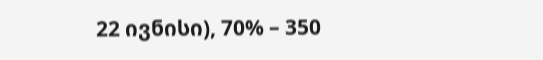22 ივნისი), 70% – 350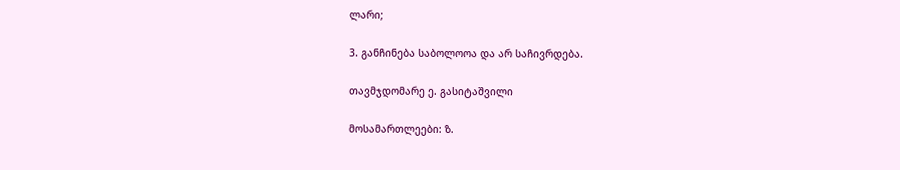ლარი;

3. განჩინება საბოლოოა და არ საჩივრდება.

თავმჯდომარე ე. გასიტაშვილი

მოსამართლეები: ზ.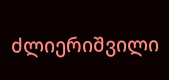ძლიერიშვილი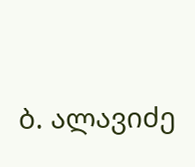ბ. ალავიძე